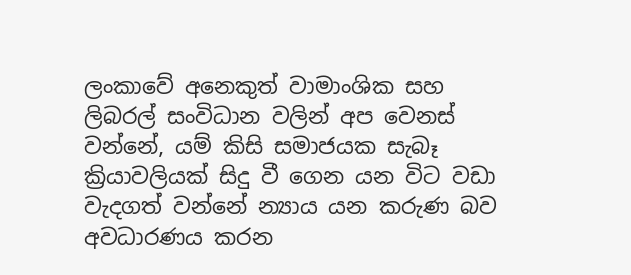ලංකාවේ අනෙකුත් වාමාංශික සහ ලිබරල් සංවිධාන වලින් අප වෙනස් වන්නේ, යම් කිසි සමාජයක සැබෑ ක්‍රියාවලියක් සිදු වී ගෙන යන විට වඩා වැදගත් වන්නේ න්‍යාය යන කරුණ බව අවධාරණය කරන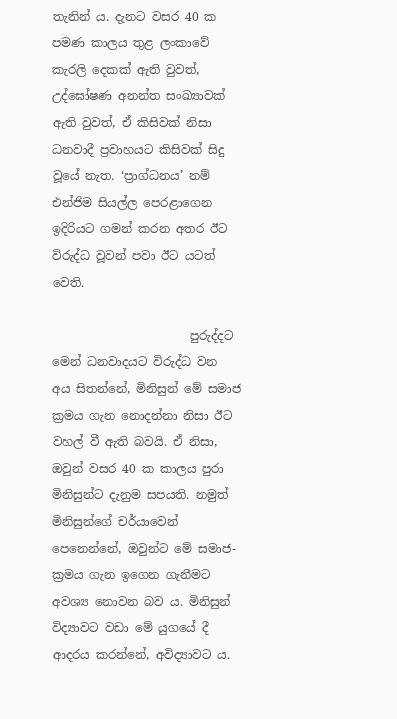තැනින් ය. දැනට වසර 40 ක පමණ කාලය තුළ ලංකාවේ කැරලි දෙකක් ඇති වුවත්, උද්ඝෝෂණ අනන්ත සංඛ්‍යාවක් ඇති වුවත්, ඒ කිසිවක් නිසා ධනවාදී ප්‍රවාහයට කිසිවක් සිදු වූයේ නැත. ‘ප්‍රාග්ධනය’ නම් එන්ජිම සියල්ල පෙරළාගෙන ඉදිරියට ගමන් කරන අතර ඊට විරුද්ධ වූවන් පවා ඊට යටත් වෙති.

                       පුරුද්දට මෙන් ධනවාදයට විරුද්ධ වන අය සිතන්නේ, මිනිසුන් මේ සමාජ ක්‍රමය ගැන නොදන්නා නිසා ඊට වහල් වී ඇති බවයි. ඒ නිසා, ඔවුන් වසර 40 ක කාලය පුරා මිනිසුන්ට දැනුම සපයති. නමුත් මිනිසුන්ගේ චර්යාවෙන් පෙනෙන්නේ, ඔවුන්ට මේ සමාජ-ක්‍රමය ගැන ඉගෙන ගැනීමට අවශ්‍ය නොවන බව ය. මිනිසුන් විද්‍යාවට වඩා මේ යුගයේ දී ආදරය කරන්නේ, අවිද්‍යාවට ය.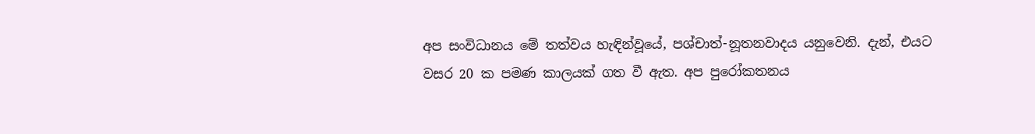අප සංවිධානය මේ තත්වය හැඳින්වූයේ, පශ්චාත්-නූතනවාදය යනුවෙනි. දැන්, එයට වසර 20 ක පමණ කාලයක් ගත වී ඇත. අප පුරෝකතනය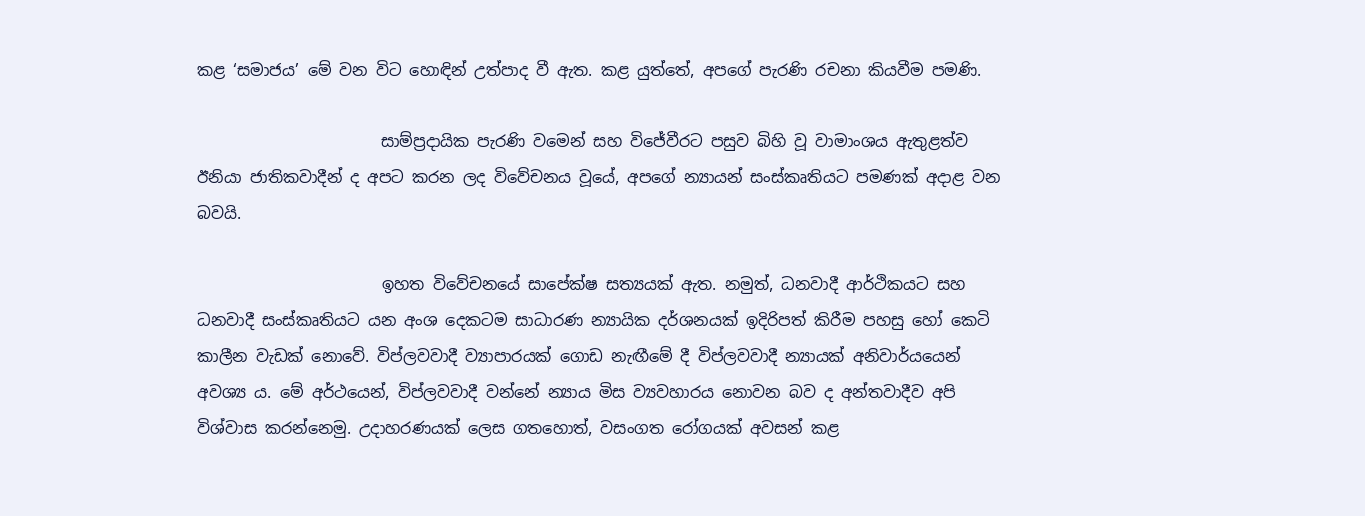කළ ‘සමාජය’ මේ වන විට හොඳින් උත්පාද වී ඇත. කළ යුත්තේ, අපගේ පැරණි රචනා කියවීම පමණි.

                       සාම්ප්‍රදායික පැරණි වමෙන් සහ විජේවීරට පසුව බිහි වූ වාමාංශය ඇතුළත්ව ඊනියා ජාතිකවාදීන් ද අපට කරන ලද විවේචනය වූයේ, අපගේ න්‍යායන් සංස්කෘතියට පමණක් අදාළ වන බවයි.

                       ඉහත විවේචනයේ සාපේක්ෂ සත්‍යයක් ඇත. නමුත්, ධනවාදී ආර්ථිකයට සහ ධනවාදී සංස්කෘතියට යන අංශ දෙකටම සාධාරණ න්‍යායික දර්ශනයක් ඉදිරිපත් කිරීම පහසු හෝ කෙටි කාලීන වැඩක් නොවේ. විප්ලවවාදී ව්‍යාපාරයක් ගොඩ නැඟීමේ දී විප්ලවවාදී න්‍යායක් අනිවාර්යයෙන් අවශ්‍ය ය. මේ අර්ථයෙන්, විප්ලවවාදී වන්නේ න්‍යාය මිස ව්‍යවහාරය නොවන බව ද අන්තවාදීව අපි විශ්වාස කරන්නෙමු. උදාහරණයක් ලෙස ගතහොත්, වසංගත රෝගයක් අවසන් කළ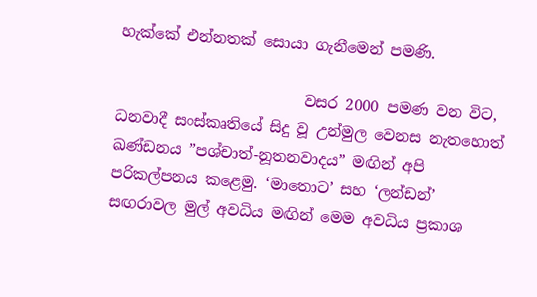හැක්කේ එන්නතක් සොයා ගැනීමෙන් පමණි.

                         වසර 2000 පමණ වන විට, ධනවාදී සංස්කෘතියේ සිදු වූ උන්මුල වෙනස නැතහොත් ඛණ්ඩනය ”පශ්චාත්-නූතනවාදය” මඟින් අපි පරිකල්පනය කළෙමු. ‘මාතොට’ සහ ‘ලන්ඩන්’ සඟරාවල මුල් අවධිය මඟින් මෙම අවධිය ප්‍රකාශ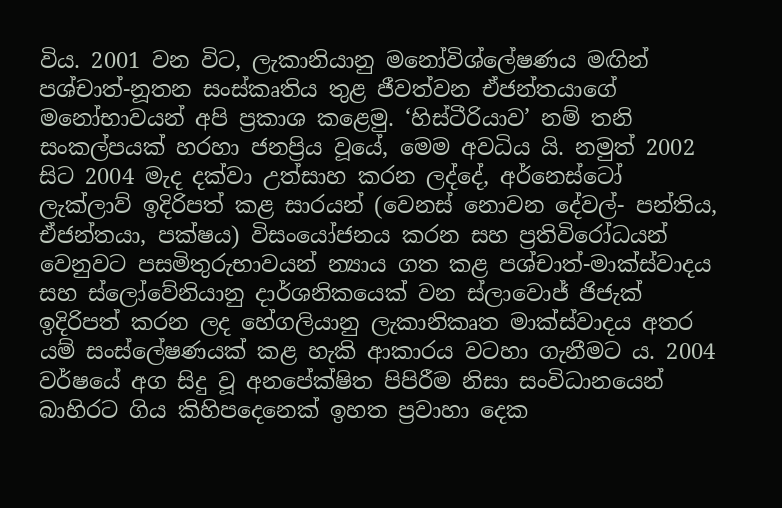විය. 2001 වන විට, ලැකානියානු මනෝවිශ්ලේෂණය මඟින් පශ්චාත්-නූතන සංස්කෘතිය තුළ ජීවත්වන ඒජන්තයාගේ මනෝභාවයන් අපි ප්‍රකාශ කළෙමු. ‘හිස්ටීරියාව’ නම් තනි සංකල්පයක් හරහා ජනප්‍රිය වූයේ, මෙම අවධිය යි. නමුත් 2002 සිට 2004 මැද දක්වා උත්සාහ කරන ලද්දේ, අර්නෙස්ටෝ ලැක්ලාව් ඉදිරිපත් කළ සාරයන් (වෙනස් නොවන දේවල්- පන්තිය, ඒජන්තයා, පක්ෂය) විසංයෝජනය කරන සහ ප්‍රතිවිරෝධයන් වෙනුවට පසමිතුරුභාවයන් න්‍යාය ගත කළ පශ්චාත්-මාක්ස්වාදය සහ ස්ලෝවේනියානු දාර්ශනිකයෙක් වන ස්ලාවොජ් ජිජැක් ඉදිරිපත් කරන ලද හේගලියානු ලැකානිකෘත මාක්ස්වාදය අතර යම් සංස්ලේෂණයක් කළ හැකි ආකාරය වටහා ගැනීමට ය. 2004 වර්ෂයේ අග සිදු වූ අනපේක්ෂිත පිපිරීම නිසා සංවිධානයෙන් බාහිරට ගිය කිහිපදෙනෙක් ඉහත ප්‍රවාහා දෙක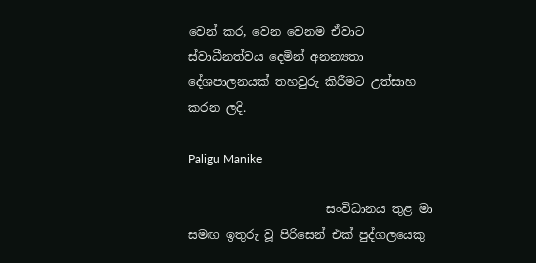වෙන් කර, වෙන වෙනම ඒවාට ස්වාධීනත්වය දෙමින් අනන්‍යතා දේශපාලනයක් තහවුරු කිරීමට උත්සාහ කරන ලදි.

Paligu Manike

                       සංවිධානය තුළ මා සමඟ ඉතුරු වූ පිරිසෙන් එක් පුද්ගලයෙකු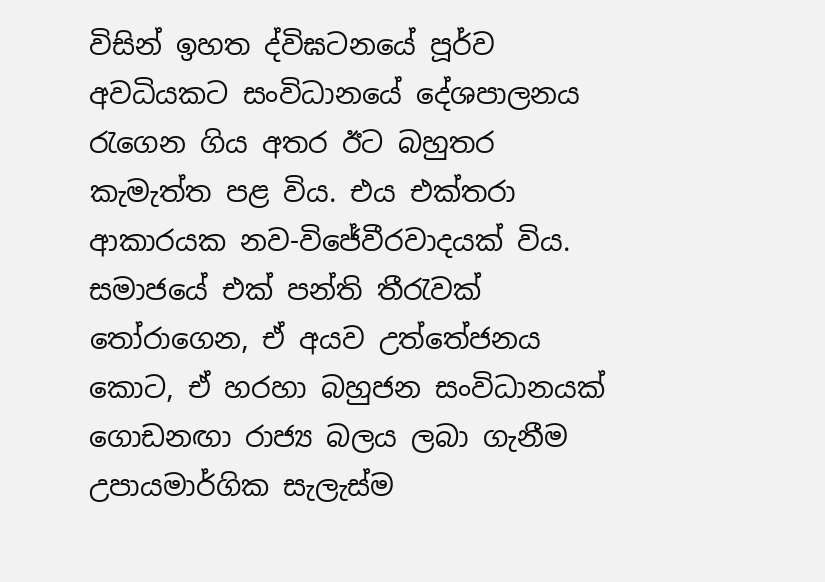විසින් ඉහත ද්විඝටනයේ පූර්ව අවධියකට සංවිධානයේ දේශපාලනය රැගෙන ගිය අතර ඊට බහුතර කැමැත්ත පළ විය. එය එක්තරා ආකාරයක නව-විජේවීරවාදයක් විය. සමාජයේ එක් පන්ති තීරැවක් තෝරාගෙන, ඒ අයව උත්තේජනය කොට, ඒ හරහා බහුජන සංවිධානයක් ගොඩනඟා රාජ්‍ය බලය ලබා ගැනීම උපායමාර්ගික සැලැස්ම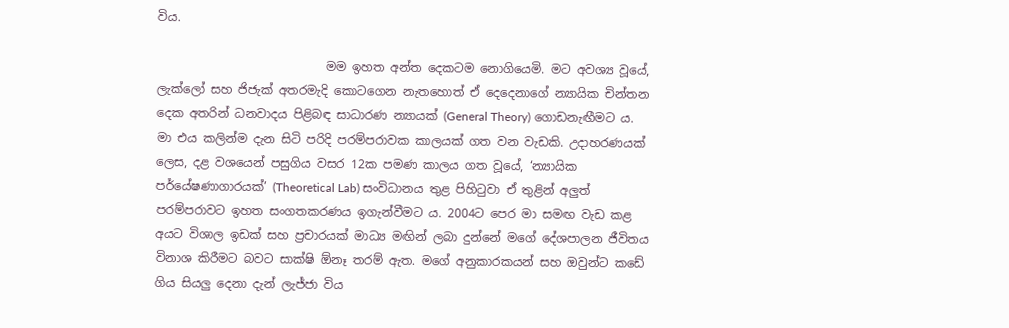විය.

                            මම ඉහත අන්ත දෙකටම නොගියෙමි. මට අවශ්‍ය වූයේ, ලැක්ලෝ සහ ජිජැක් අතරමැදි කොටගෙන නැතහොත් ඒ දෙදෙනාගේ න්‍යායික චින්තන දෙක අතරින් ධනවාදය පිළිබඳ සාධාරණ න්‍යායක් (General Theory) ගොඩනැඟීමට ය. මා එය කලින්ම දැන සිටි පරිදි පරම්පරාවක කාලයක් ගත වන වැඩකි. උදාහරණයක් ලෙස, දළ වශයෙන් පසුගිය වසර 12ක පමණ කාලය ගත වූයේ, ‘න්‍යායික පර්යේෂණාගාරයක්’ (Theoretical Lab) සංවිධානය තුළ පිහිටුවා ඒ තුළින් අලුත් පරම්පරාවට ඉහත සංගතකරණය ඉගැන්වීමට ය. 2004ට පෙර මා සමඟ වැඩ කළ අයට විශාල ඉඩක් සහ ප්‍රචාරයක් මාධ්‍ය මඟින් ලබා දුන්නේ මගේ දේශපාලන ජීවිතය විනාශ කිරීමට බවට සාක්ෂි ඕනෑ තරම් ඇත. මගේ අනුකාරකයන් සහ ඔවුන්ට කඩේ ගිය සියලු දෙනා දැන් ලැජ්ජා විය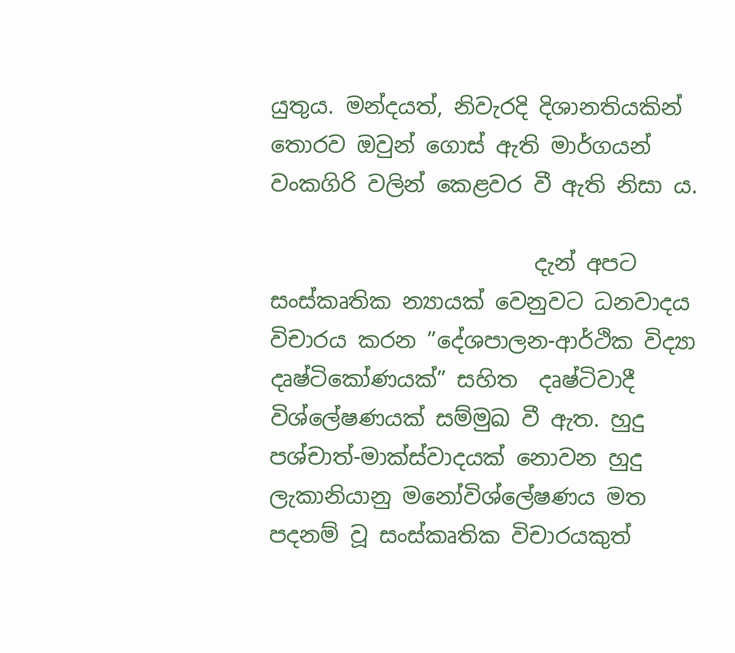යුතුය. මන්දයත්, නිවැරදි දිශානතියකින් තොරව ඔවුන් ගොස් ඇති මාර්ගයන් වංකගිරි වලින් කෙළවර වී ඇති නිසා ය.

                        දැන් අපට සංස්කෘතික න්‍යායක් වෙනුවට ධනවාදය විචාරය කරන ”දේශපාලන-ආර්ථික විද්‍යා දෘෂ්ටිකෝණයක්” සහිත  දෘෂ්ටිවාදී විශ්ලේෂණයක් සම්මුඛ වී ඇත. හුදු පශ්චාත්-මාක්ස්වාදයක් නොවන හුදු ලැකානියානු මනෝවිශ්ලේෂණය මත පදනම් වූ සංස්කෘතික විචාරයකුත්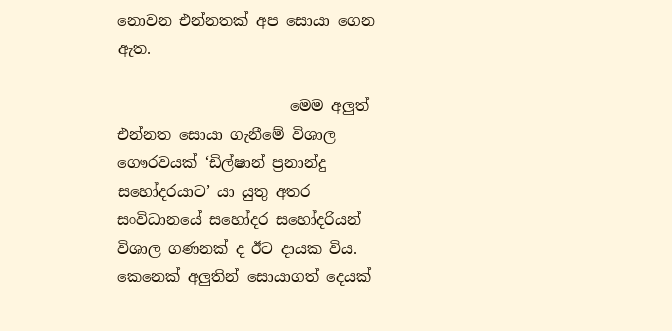නොවන එන්නතක් අප සොයා ගෙන ඇත.

                       මෙම අලුත් එන්නත සොයා ගැනීමේ විශාල ගෞරවයක් ‘ඩිල්ෂාන් ප්‍රනාන්දු සහෝදරයාට’ යා යුතු අතර සංවිධානයේ සහෝදර සහෝදරියන් විශාල ගණනක් ද ඊට දායක විය. කෙනෙක් අලුතින් සොයාගත් දෙයක්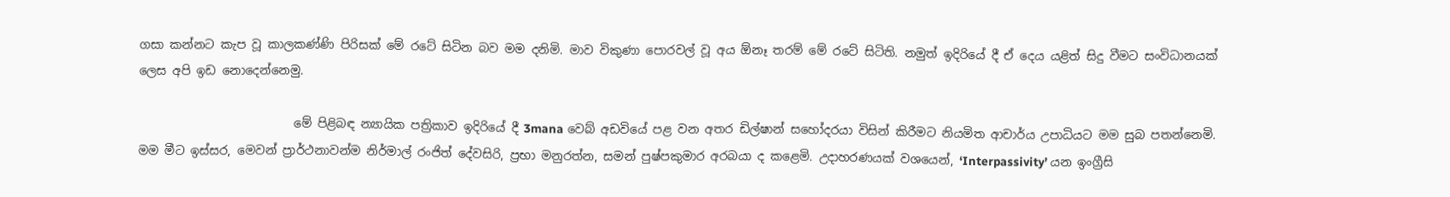ගසා කන්නට කැප වූ කාලකණ්ණි පිරිසක් මේ රටේ සිටින බව මම දනිමි. මාව විකුණා පොරවල් වූ අය ඕනෑ තරම් මේ රටේ සිටිති. නමුත් ඉදිරියේ දී ඒ දෙය යළිත් සිදු වීමට සංවිධානයක් ලෙස අපි ඉඩ නොදෙන්නෙමු.

                          මේ පිළිබඳ න්‍යායික පත්‍රිකාව ඉදිරියේ දී 3mana වෙබ් අඩවියේ පළ වන අතර ඩිල්ෂාන් සහෝදරයා විසින් කිරීමට නියමිත ආචාර්ය උපාධියට මම සුබ පතන්නෙමි. මම මීට ඉස්සර, මෙවන් ප්‍රාර්ථනාවන්ම නිර්මාල් රංජිත් දේවසිරි, ප්‍රභා මනුරත්න, සමන් පුෂ්පකුමාර අරබයා ද කළෙමි. උදාහරණයක් වශයෙන්, ‘Interpassivity’ යන ඉංග්‍රීසි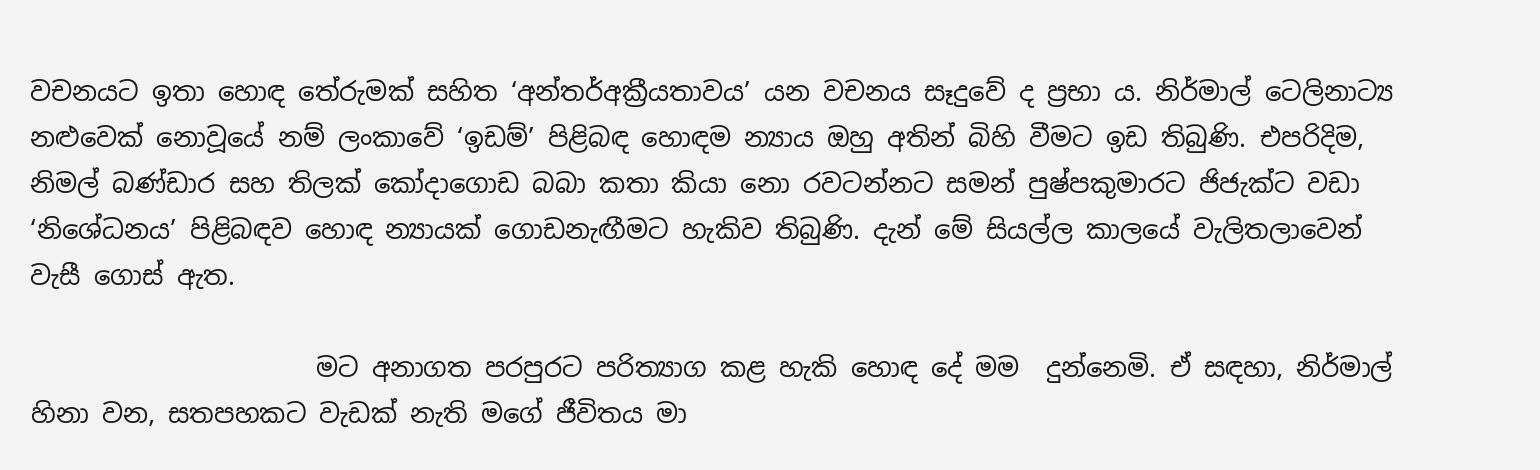වචනයට ඉතා හොඳ තේරුමක් සහිත ‘අන්තර්අක්‍රීයතාවය’ යන වචනය සෑදුවේ ද ප්‍රභා ය. නිර්මාල් ටෙලිනාට්‍ය නළුවෙක් නොවූයේ නම් ලංකාවේ ‘ඉඩම්’ පිළිබඳ හොඳම න්‍යාය ඔහු අතින් බිහි වීමට ඉඩ තිබුණි. එපරිදිම, නිමල් බණ්ඩාර සහ තිලක් කෝදාගොඩ බබා කතා කියා නො රවටන්නට සමන් පුෂ්පකුමාරට ජිජැක්ට වඩා ‘නිශේධනය’ පිළිබඳව හොඳ න්‍යායක් ගොඩනැඟීමට හැකිව තිබුණි. දැන් මේ සියල්ල කාලයේ වැලිතලාවෙන් වැසී ගොස් ඇත.

                      මට අනාගත පරපුරට පරිත්‍යාග කළ හැකි හොඳ දේ මම  දුන්නෙමි. ඒ සඳහා, නිර්මාල් හිනා වන, සතපහකට වැඩක් නැති මගේ ජීවිතය මා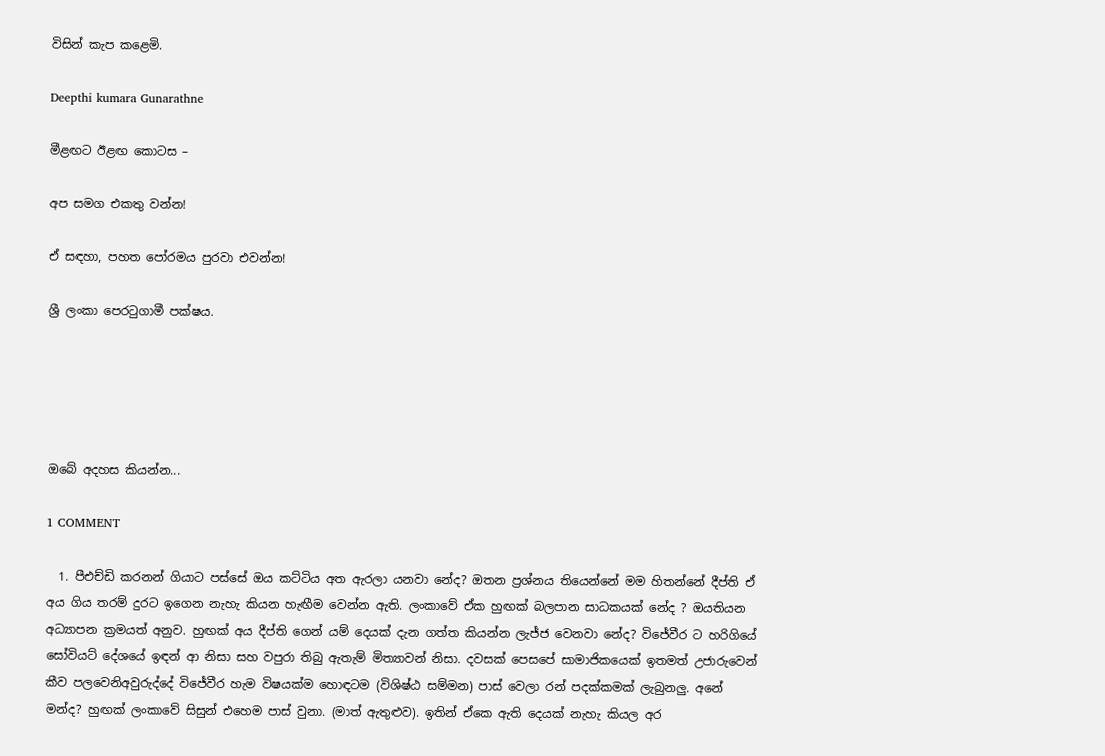විසින් කැප කළෙමි.

Deepthi kumara Gunarathne

මීළඟට ඊළඟ කොටස –

අප සමග එකතු වන්න!

ඒ සඳහා, පහත පෝරමය පුරවා එවන්න!

ශ්‍රී ලංකා පෙරටුගාමී පක්ෂය.





ඔබේ අදහස කියන්න...

1 COMMENT

  1. පීඑච්ඩි කරනන් ගියාට පස්සේ ඔය කට්ටිය අත ඇරලා යනවා නේද? ඔතන ප්‍රශ්නය තියෙන්නේ මම හිතන්නේ දීප්ති ඒ අය ගිය තරම් දුරට ඉගෙන නැහැ කියන හැඟීම වෙන්න ඇති. ලංකාවේ ඒක හුඟක් බලපාන සාධකයක් නේද ? ඔයතියන අධ්‍යාපන ක්‍රමයත් අනුව. හුඟක් අය දීප්ති ගෙන් යම් දෙයක් දැන ගත්ත කියන්න ලැජ්ජ වෙනවා නේද? විජේවීර ට හරිගියේ සෝවියට් දේශයේ ඉඳන් ආ නිසා සහ වපුරා තිබු ඇතැම් මිත්‍යාවන් නිසා. දවසක් පෙසපේ සාමාජිකයෙක් ඉතමත් උජාරුවෙන් කීව පලවෙනිඅවුරුද්දේ විජේවීර හැම විෂයක්ම හොඳටම (විශිෂ්ඨ සම්මන) පාස් වෙලා රන් පදක්කමක් ලැබුනලු. අනේ මන්ද? හුඟක් ලංකාවේ සිසුන් එහෙම පාස් වුනා. (මාත් ඇතුළුව). ඉතින් ඒකෙ ඇති දෙයක් නැහැ කියල අර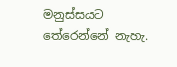මනුස්සයට තේරෙන්නේ නැහැ.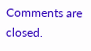Comments are closed.